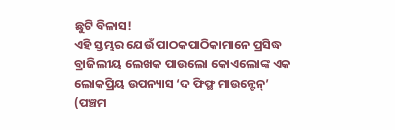ଛୁଟି ବିଳାସ!
ଏହି ସ୍ତମ୍ଭର ଯେଉଁ ପାଠକପାଠିକାମାନେ ପ୍ରସିଦ୍ଧ ବ୍ରାଜିଲୀୟ ଲେଖକ ପାଉଲୋ କୋଏଲୋଙ୍କ ଏକ ଲୋକପ୍ରିୟ ଉପନ୍ୟାସ ‘ଦ ଫିଫ୍ଥ ମାଉନ୍ଟେନ୍’ (ପଞ୍ଚମ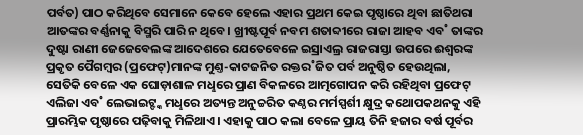ପର୍ବତ) ପାଠ କରିଥିବେ ସେମାନେ କେବେ ହେଲେ ଏହାର ପ୍ରଥମ କେଇ ପୃଷ୍ଠାରେ ଥିବା ଛାତିଥରା ଆତଙ୍କର ବର୍ଣ୍ଣନାକୁ ବିସ୍ମରି ପାରି ନ ଥିବେ। ଖ୍ରୀଷ୍ଟପୂର୍ବ ନବମ ଶତାବ୍ଦୀରେ ରାଜା ଆହବ ଏବ˚ ତାଙ୍କର ଦୁଷ୍ଟା ରାଣୀ ଜେଜେବେଲଙ୍କ ଆଦେଶରେ ଯେତେବେଳେ ଇସ୍ରାଏଲ୍ର ରାଜରାସ୍ତା ଉପରେ ଈଶ୍ବରଙ୍କ ପ୍ରକୃତ ପୈଗମ୍ବର (ପ୍ରଫେଟ୍)ମାନଙ୍କ ମୁଣ୍ତ-କାଟଜନିତ ରକ୍ତର˚ଜିତ ପର୍ବ ଅନୁଷ୍ଠିତ ହେଉଥିଲା, ସେତିକି ବେଳେ ଏକ ଘୋଡ଼ାଶାଳ ମଧୢରେ ପ୍ରାଣ ବିକଳରେ ଆତ୍ମଗୋପନ କରି ରହିଥିବା ପ୍ରଫେଟ୍ ଏଲିଜା ଏବ˚ ଲେଭାଇଟ୍ଙ୍କ ମଧୢରେ ଅତ୍ୟନ୍ତ ଅନୁଚ୍ଚରିତ କଣ୍ଠର ମର୍ମସ୍ପର୍ଶୀ କ୍ଷୁଦ୍ର କଥୋପକଥନକୁ ଏହି ପ୍ରାରମ୍ଭିକ ପୃଷ୍ଠାରେ ପଢ଼ିବାକୁ ମିଳିଥାଏ। ଏହାକୁ ପାଠ କଲା ବେଳେ ପ୍ରାୟ ତିନି ହଜାର ବର୍ଷ ପୂର୍ବର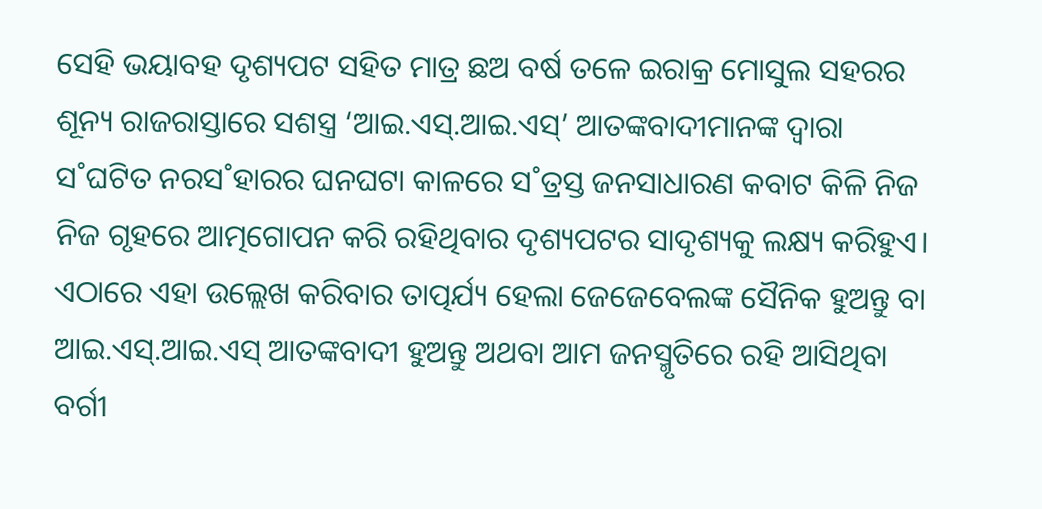ସେହି ଭୟାବହ ଦୃଶ୍ୟପଟ ସହିତ ମାତ୍ର ଛଅ ବର୍ଷ ତଳେ ଇରାକ୍ର ମୋସୁଲ ସହରର ଶୂନ୍ୟ ରାଜରାସ୍ତାରେ ସଶସ୍ତ୍ର ‘ଆଇ.ଏସ୍.ଆଇ.ଏସ୍’ ଆତଙ୍କବାଦୀମାନଙ୍କ ଦ୍ବାରା ସ˚ଘଟିତ ନରସ˚ହାରର ଘନଘଟା କାଳରେ ସ˚ତ୍ରସ୍ତ ଜନସାଧାରଣ କବାଟ କିଳି ନିଜ ନିଜ ଗୃହରେ ଆତ୍ମଗୋପନ କରି ରହିଥିବାର ଦୃଶ୍ୟପଟର ସାଦୃଶ୍ୟକୁ ଲକ୍ଷ୍ୟ କରିହୁଏ। ଏଠାରେ ଏହା ଉଲ୍ଲେଖ କରିବାର ତାତ୍ପର୍ଯ୍ୟ ହେଲା ଜେଜେବେଲଙ୍କ ସୈନିକ ହୁଅନ୍ତୁ ବା ଆଇ.ଏସ୍.ଆଇ.ଏସ୍ ଆତଙ୍କବାଦୀ ହୁଅନ୍ତୁ ଅଥବା ଆମ ଜନସ୍ମୃତିରେ ରହି ଆସିଥିବା ବର୍ଗୀ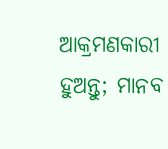ଆକ୍ରମଣକାରୀ ହୁଅନ୍ତୁ; ମାନବ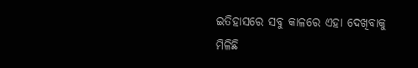ଇତିହାସରେ ସବୁ କାଳରେ ଏହା ଦେଖିବାକୁ ମିଳିଛି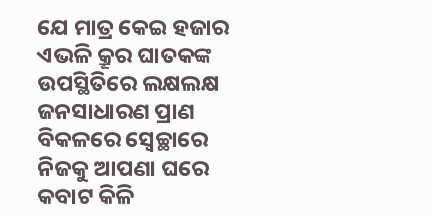ଯେ ମାତ୍ର କେଇ ହଜାର ଏଭଳି କ୍ରୂର ଘାତକଙ୍କ ଉପସ୍ଥିତିରେ ଲକ୍ଷଲକ୍ଷ ଜନସାଧାରଣ ପ୍ରାଣ ବିକଳରେ ସ୍ବେଚ୍ଛାରେ ନିଜକୁ ଆପଣା ଘରେ କବାଟ କିଳି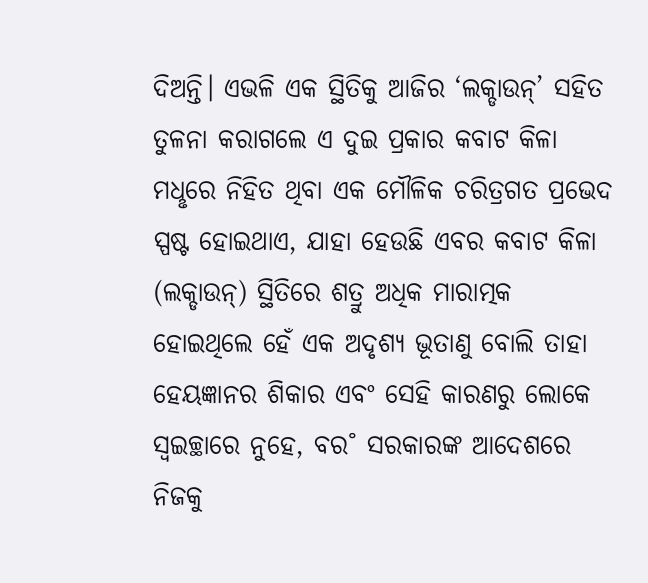ଦିଅନ୍ତି। ଏଭଳି ଏକ ସ୍ଥିତିକୁ ଆଜିର ‘ଲକ୍ଡାଉନ୍’ ସହିତ ତୁଳନା କରାଗଲେ ଏ ଦୁଇ ପ୍ରକାର କବାଟ କିଳା ମଧୢରେ ନିହିତ ଥିବା ଏକ ମୌଳିକ ଚରିତ୍ରଗତ ପ୍ରଭେଦ ସ୍ପଷ୍ଟ ହୋଇଥାଏ, ଯାହା ହେଉଛି ଏବର କବାଟ କିଳା (ଲକ୍ଡାଉନ୍) ସ୍ଥିତିରେ ଶତ୍ରୁ ଅଧିକ ମାରାତ୍ମକ ହୋଇଥିଲେ ହେଁ ଏକ ଅଦୃଶ୍ୟ ଭୂତାଣୁ ବୋଲି ତାହା ହେୟଜ୍ଞାନର ଶିକାର ଏବଂ ସେହି କାରଣରୁ ଲୋକେ ସ୍ବଇଚ୍ଛାରେ ନୁହେ, ବର˚ ସରକାରଙ୍କ ଆଦେଶରେ ନିଜକୁ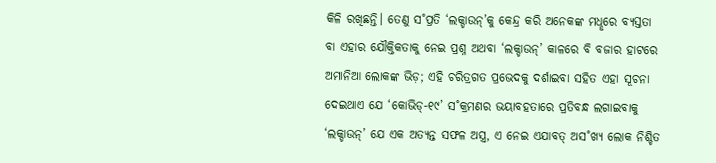କିଳି ରଖିଛନ୍ତି। ତେଣୁ ସ˚ପ୍ରତି ‘ଲକ୍ଡାଉନ୍’କୁ କେନ୍ଦ୍ର କରି ଅନେକଙ୍କ ମଧୢରେ ବ୍ୟସ୍ତତା ବା ଏହାର ଯୌକ୍ତିକତାକୁ ନେଇ ପ୍ରଶ୍ନ ଅଥବା ‘ଲକ୍ଡାଉନ୍’ କାଳରେ ବି ବଜାର ହାଟରେ ଅମାନିଆ ଲୋକଙ୍କ ଭିଡ଼; ଏହି ଚରିତ୍ରଗତ ପ୍ରଭେଦକୁ ଦର୍ଶାଇବା ସହିତ ଏହା ସୂଚନା ଦେଇଥାଏ ଯେ ‘କୋଭିଡ୍-୧୯’ ସ˚କ୍ରମଣର ଭୟାବହତାରେ ପ୍ରତିବନ୍ଧ ଲଗାଇବାକୁ ‘ଲକ୍ଡାଉନ୍’ ଯେ ଏକ ଅତ୍ୟନ୍ତ ସଫଳ ଅସ୍ତ୍ର, ଏ ନେଇ ଏଯାବତ୍ ଅସ˚ଖ୍ୟ ଲୋକ ନିଶ୍ଚିତ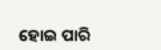ହୋଇ ପାରି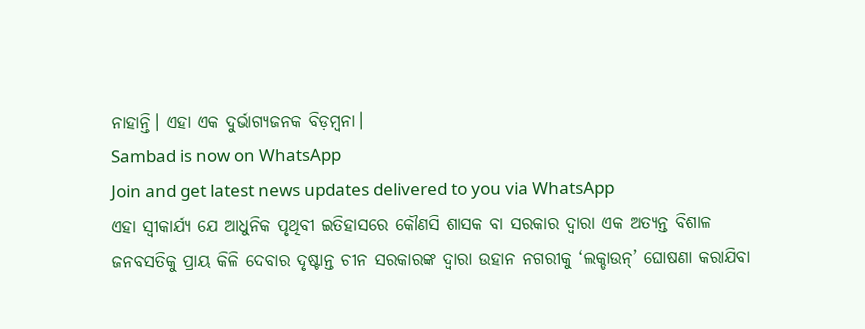ନାହାନ୍ତି। ଏହା ଏକ ଦୁର୍ଭାଗ୍ୟଜନକ ବିଡ଼ମ୍ବନା।
Sambad is now on WhatsApp
Join and get latest news updates delivered to you via WhatsApp
ଏହା ସ୍ବୀକାର୍ଯ୍ୟ ଯେ ଆଧୁନିକ ପୃଥିବୀ ଇତିହାସରେ କୌଣସି ଶାସକ ବା ସରକାର ଦ୍ବାରା ଏକ ଅତ୍ୟନ୍ତ ବିଶାଳ ଜନବସତିକୁ ପ୍ରାୟ କିଳି ଦେବାର ଦୃଷ୍ଟାନ୍ତ ଚୀନ ସରକାରଙ୍କ ଦ୍ବାରା ଉହାନ ନଗରୀକୁ ‘ଲକ୍ଡାଉନ୍’ ଘୋଷଣା କରାଯିବା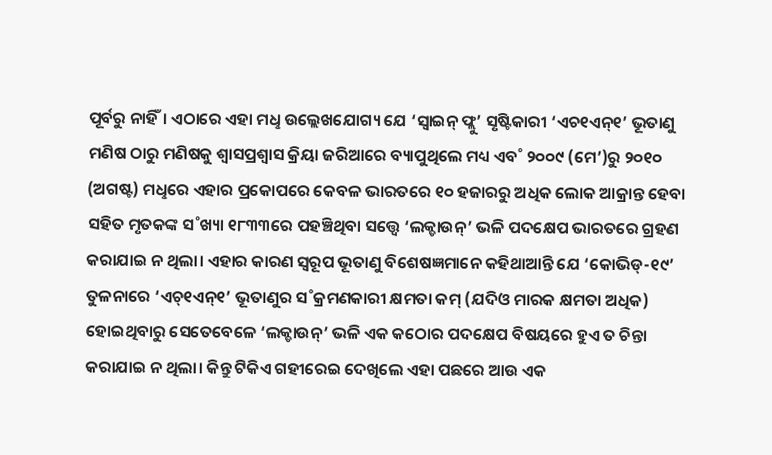ପୂର୍ବରୁ ନାହିଁ। ଏଠାରେ ଏହା ମଧୢ ଉଲ୍ଲେଖଯୋଗ୍ୟ ଯେ ‘ସ୍ବାଇନ୍ ଫ୍ଲୁ’ ସୃଷ୍ଟିକାରୀ ‘ଏଚ୧ଏନ୍୧’ ଭୂତାଣୁ ମଣିଷ ଠାରୁ ମଣିଷକୁ ଶ୍ବାସପ୍ରଶ୍ବାସ କ୍ରିୟା ଜରିଆରେ ବ୍ୟାପୁଥିଲେ ମଧ୍ୟ ଏବ˚ ୨୦୦୯ (ମେ’)ରୁ ୨୦୧୦ (ଅଗଷ୍ଟ) ମଧୢରେ ଏହାର ପ୍ରକୋପରେ କେବଳ ଭାରତରେ ୧୦ ହଜାରରୁ ଅଧିକ ଲୋକ ଆକ୍ରାନ୍ତ ହେବା ସହିତ ମୃତକଙ୍କ ସ˚ଖ୍ୟା ୧୮୩୩ରେ ପହଞ୍ଚିଥିବା ସତ୍ତ୍ବେ ‘ଲକ୍ଡାଉନ୍’ ଭଳି ପଦକ୍ଷେପ ଭାରତରେ ଗ୍ରହଣ କରାଯାଇ ନ ଥିଲା। ଏହାର କାରଣ ସ୍ବରୂପ ଭୂତାଣୁ ବିଶେଷଜ୍ଞମାନେ କହିଥାଆନ୍ତି ଯେ ‘କୋଭିଡ୍-୧୯’ ତୁଳନାରେ ‘ଏଚ୍୧ଏନ୍୧’ ଭୂତାଣୁର ସ˚କ୍ରମଣକାରୀ କ୍ଷମତା କମ୍ (ଯଦିଓ ମାରକ କ୍ଷମତା ଅଧିକ) ହୋଇଥିବାରୁ ସେତେବେଳେ ‘ଲକ୍ଡାଉନ୍’ ଭଳି ଏକ କଠୋର ପଦକ୍ଷେପ ବିଷୟରେ ହୁଏ ତ ଚିନ୍ତା କରାଯାଇ ନ ଥିଲା। କିନ୍ତୁ ଟିକିଏ ଗହୀରେଇ ଦେଖିଲେ ଏହା ପଛରେ ଆଉ ଏକ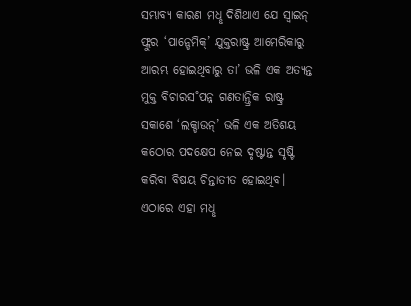ସମ୍ଭାବ୍ୟ କାରଣ ମଧୢ ଦିଶିଥାଏ ଯେ ସ୍ବାଇନ୍ ଫ୍ଲୁର ‘ପାନ୍ଡେମିକ୍’ ଯୁକ୍ତରାଷ୍ଟ୍ର ଆମେରିକାରୁ ଆରମ୍ଭ ହୋଇଥିବାରୁ ତା’ ଭଳି ଏକ ଅତ୍ୟନ୍ତ ମୁକ୍ତ ବିଚାରସ˚ପନ୍ନ ଗଣତାନ୍ତ୍ରିକ ରାଷ୍ଟ୍ର ସକାଶେ ‘ଲକ୍ଡାଉନ୍’ ଭଳି ଏକ ଅତିଶୟ କଠୋର ପଦକ୍ଷେପ ନେଇ ଦୃଷ୍ଟାନ୍ତ ସୃଷ୍ଟି କରିବା ବିଷୟ ଚିନ୍ତାତୀତ ହୋଇଥିବ। ଏଠାରେ ଏହା ମଧୢ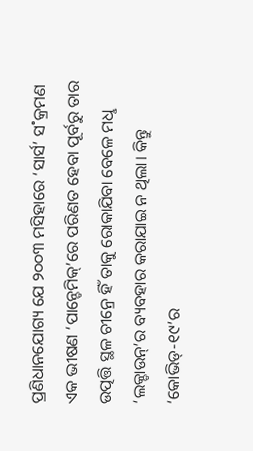ପ୍ରଣିଧାନଯୋଗ୍ୟ ଯେ ୨୦୦୩ ମସିହାରେ ‘ସାର୍ସ’ ସ˚କ୍ରମଣ ଏକ ଭୀଷଣ ‘ପାନ୍ଡେମିକ୍’ରେ ପରିଣତ ହେବା ପୂର୍ବରୁ ତାର ଉତ୍ପତ୍ତି ସ୍ଥଳ ଚୀନ୍ରେ ହିଁ ତାକୁ ରୋକାଯିବା ବେଳେ ମଧୢ ‘ଲକ୍ଡାଉନ୍’ର ବ୍ୟବହାର କରାଯାଇ ନ ଥିଲା। କିନ୍ତୁ ‘କୋଭିଡ୍-୧୯’ର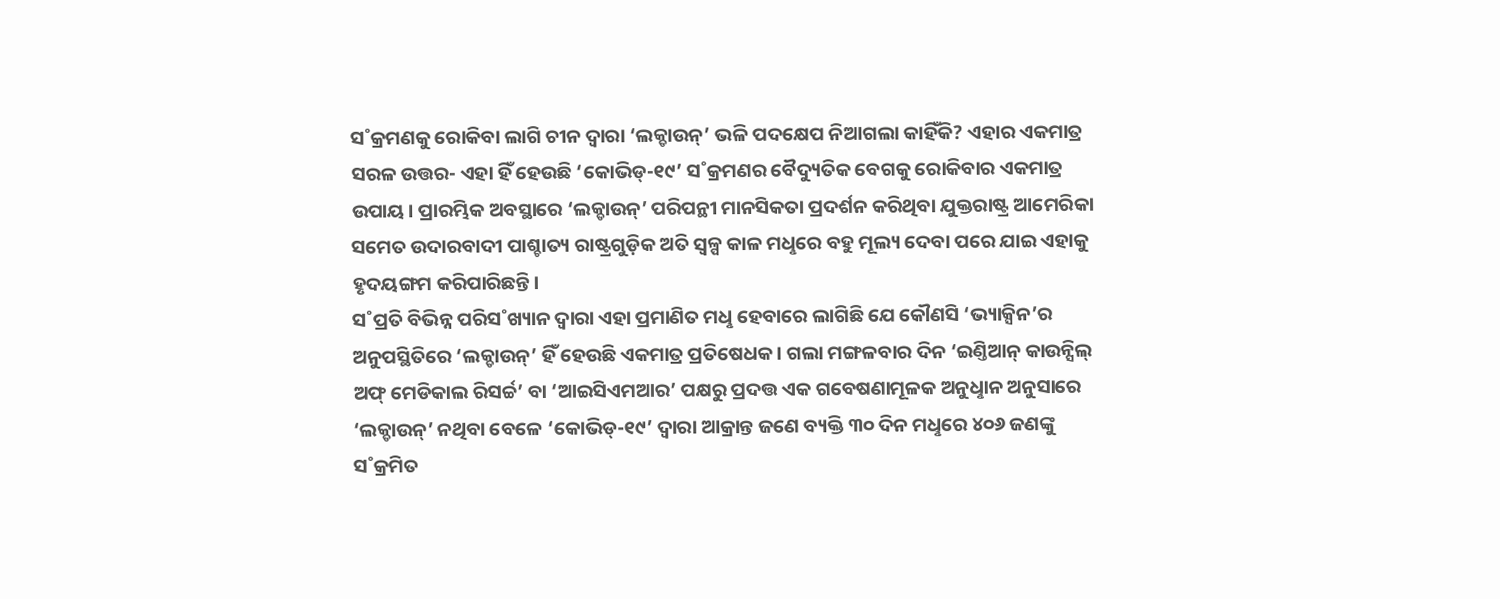ସ˚କ୍ରମଣକୁ ରୋକିବା ଲାଗି ଚୀନ ଦ୍ବାରା ‘ଲକ୍ଡାଉନ୍’ ଭଳି ପଦକ୍ଷେପ ନିଆଗଲା କାହିଁକି? ଏହାର ଏକମାତ୍ର ସରଳ ଉତ୍ତର- ଏହା ହିଁ ହେଉଛି ‘କୋଭିଡ୍-୧୯’ ସ˚କ୍ରମଣର ବୈଦ୍ୟୁତିକ ବେଗକୁ ରୋକିବାର ଏକମାତ୍ର ଉପାୟ। ପ୍ରାରମ୍ଭିକ ଅବସ୍ଥାରେ ‘ଲକ୍ଡାଉନ୍’ ପରିପନ୍ଥୀ ମାନସିକତା ପ୍ରଦର୍ଶନ କରିଥିବା ଯୁକ୍ତରାଷ୍ଟ୍ର ଆମେରିକା ସମେତ ଉଦାରବାଦୀ ପାଶ୍ଚାତ୍ୟ ରାଷ୍ଟ୍ରଗୁଡ଼ିକ ଅତି ସ୍ବଳ୍ପ କାଳ ମଧୢରେ ବହୁ ମୂଲ୍ୟ ଦେବା ପରେ ଯାଇ ଏହାକୁ ହୃଦୟଙ୍ଗମ କରିପାରିଛନ୍ତି।
ସ˚ପ୍ରତି ବିଭିନ୍ନ ପରିସ˚ଖ୍ୟାନ ଦ୍ବାରା ଏହା ପ୍ରମାଣିତ ମଧୢ ହେବାରେ ଲାଗିଛି ଯେ କୌଣସି ‘ଭ୍ୟାକ୍ସିନ’ର ଅନୁପସ୍ଥିତିରେ ‘ଲକ୍ଡାଉନ୍’ ହିଁ ହେଉଛି ଏକମାତ୍ର ପ୍ରତିଷେଧକ। ଗଲା ମଙ୍ଗଳବାର ଦିନ ‘ଇଣ୍ତିଆନ୍ କାଉନ୍ସିଲ୍ ଅଫ୍ ମେଡିକାଲ ରିସର୍ଚ୍ଚ’ ବା ‘ଆଇସିଏମଆର’ ପକ୍ଷରୁ ପ୍ରଦତ୍ତ ଏକ ଗବେଷଣାମୂଳକ ଅନୁଧୢାନ ଅନୁସାରେ ‘ଲକ୍ଡାଉନ୍’ ନଥିବା ବେଳେ ‘କୋଭିଡ୍-୧୯’ ଦ୍ବାରା ଆକ୍ରାନ୍ତ ଜଣେ ବ୍ୟକ୍ତି ୩୦ ଦିନ ମଧୢରେ ୪୦୬ ଜଣଙ୍କୁ ସ˚କ୍ରମିତ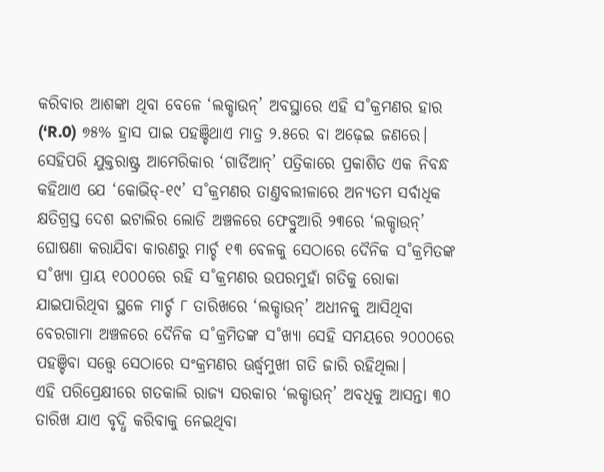କରିବାର ଆଶଙ୍କା ଥିବା ବେଳେ ‘ଲକ୍ଡାଉନ୍’ ଅବସ୍ଥାରେ ଏହି ସ˚କ୍ରମଣର ହାର (‘R.0) ୭୫% ହ୍ରାସ ପାଇ ପହଞ୍ଚିଥାଏ ମାତ୍ର ୨.୫ରେ ବା ଅଢ଼େଇ ଜଣରେ। ସେହିପରି ଯୁକ୍ତରାଷ୍ଟ୍ର ଆମେରିକାର ‘ଗାର୍ଡିଆନ୍’ ପତ୍ରିକାରେ ପ୍ରକାଶିତ ଏକ ନିବନ୍ଧ କହିଥାଏ ଯେ ‘କୋଭିଡ୍-୧୯’ ସ˚କ୍ରମଣର ତାଣ୍ତବଲୀଳାରେ ଅନ୍ୟତମ ସର୍ବାଧିକ କ୍ଷତିଗ୍ରସ୍ତ ଦେଶ ଇଟାଲିର ଲୋଡି ଅଞ୍ଚଳରେ ଫେବ୍ରୁଆରି ୨୩ରେ ‘ଲକ୍ଡାଉନ୍’ ଘୋଷଣା କରାଯିବା କାରଣରୁ ମାର୍ଚ୍ଚ ୧୩ ବେଳକୁ ସେଠାରେ ଦୈନିକ ସ˚କ୍ରମିତଙ୍କ ସ˚ଖ୍ୟା ପ୍ରାୟ ୧୦୦୦ରେ ରହି ସ˚କ୍ରମଣର ଉପରମୁହାଁ ଗତିକୁ ରୋକା ଯାଇପାରିଥିବା ସ୍ଥଳେ ମାର୍ଚ୍ଚ ୮ ତାରିଖରେ ‘ଲକ୍ଡାଉନ୍’ ଅଧୀନକୁ ଆସିଥିବା ବେରଗାମା ଅଞ୍ଚଳରେ ଦୈନିକ ସ˚କ୍ରମିତଙ୍କ ସ˚ଖ୍ୟା ସେହି ସମୟରେ ୨୦୦୦ରେ ପହଞ୍ଚିବା ସତ୍ତ୍ବେ ସେଠାରେ ସଂକ୍ରମଣର ଊର୍ଦ୍ଧ୍ବମୁଖୀ ଗତି ଜାରି ରହିଥିଲା।
ଏହି ପରିପ୍ରେକ୍ଷୀରେ ଗତକାଲି ରାଜ୍ୟ ସରକାର ‘ଲକ୍ଡାଉନ୍’ ଅବଧିକୁ ଆସନ୍ତା ୩୦ ତାରିଖ ଯାଏ ବୃଦ୍ଧି କରିବାକୁ ନେଇଥିବା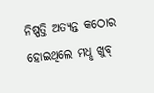ନିଷ୍ପତ୍ତି ଅତ୍ୟନ୍ତ କଠୋର ହୋଇଥିଲେ ମଧୢ ଖୁବ୍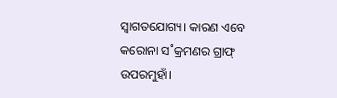ସ୍ବାଗତଯୋଗ୍ୟ। କାରଣ ଏବେ କରୋନା ସ˚କ୍ରମଣର ଗ୍ରାଫ୍ ଉପରମୁହାଁ।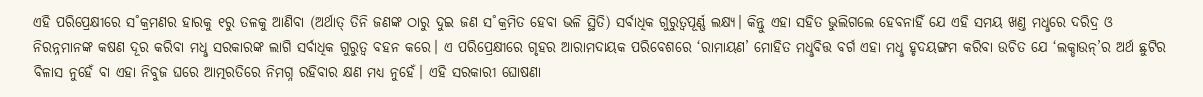ଏହି ପରିପ୍ରେକ୍ଷୀରେ ସ˚କ୍ରମଣର ହାରକୁ ୧ରୁ ତଳକୁ ଆଣିବା (ଅର୍ଥାତ୍ ତିନି ଜଣଙ୍କ ଠାରୁ ଦୁଇ ଜଣ ସ˚କ୍ରମିତ ହେବା ଭଳି ସ୍ଥିତି) ସର୍ବାଧିକ ଗୁରୁତ୍ବପୂର୍ଣ୍ଣ ଲକ୍ଷ୍ୟ। କିନ୍ତୁ ଏହା ସହିତ ଭୁଲିଗଲେ ହେବନାହିଁ ଯେ ଏହି ସମୟ ଖଣ୍ତ ମଧୢରେ ଦରିଦ୍ର ଓ ନିରନ୍ନମାନଙ୍କ କଷଣ ଦୂର କରିବା ମଧୢ ସରକାରଙ୍କ ଲାଗି ସର୍ବାଧିକ ଗୁରୁତ୍ବ ବହନ କରେ। ଏ ପରିପ୍ରେକ୍ଷୀରେ ଗୃହର ଆରାମଦାୟକ ପରିବେଶରେ ‘ରାମାୟଣ’ ମୋହିତ ମଧୢବିତ୍ତ ବର୍ଗ ଏହା ମଧୢ ହୃଦୟଙ୍ଗମ କରିବା ଉଚିତ ଯେ ‘ଲକ୍ଡାଉନ୍’ର ଅର୍ଥ ଛୁଟିର ବିଳାସ ନୁହେଁ ବା ଏହା ନିବୁଜ ଘରେ ଆତ୍ମରତିରେ ନିମଗ୍ନ ରହିବାର କ୍ଷଣ ମଧ୍ୟ ନୁହେଁ। ଏହି ସରକାରୀ ଘୋଷଣା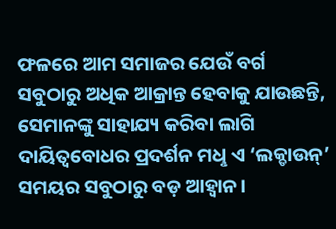ଫଳରେ ଆମ ସମାଜର ଯେଉଁ ବର୍ଗ ସବୁଠାରୁ ଅଧିକ ଆକ୍ରାନ୍ତ ହେବାକୁ ଯାଉଛନ୍ତି, ସେମାନଙ୍କୁ ସାହାଯ୍ୟ କରିବା ଲାଗି ଦାୟିତ୍ବବୋଧର ପ୍ରଦର୍ଶନ ମଧୢ ଏ ‘ଲକ୍ଡାଉନ୍’ ସମୟର ସବୁଠାରୁ ବଡ଼ ଆହ୍ବାନ।